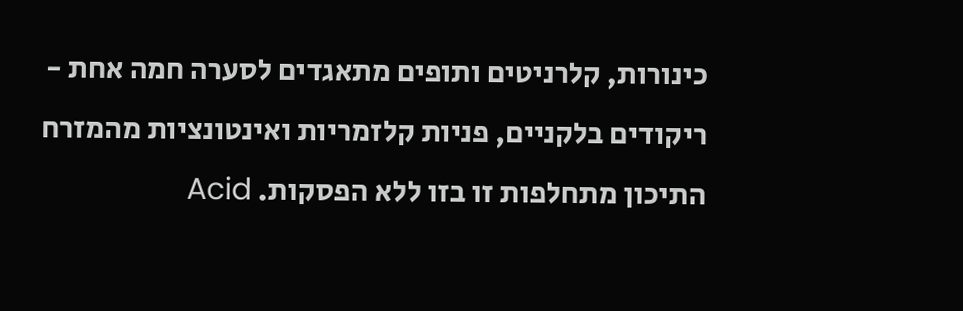כינורות, קלרניטים ותופים מתאגדים לסערה חמה אחת - ריקודים בלקניים, פניות קלזמריות ואינטונציות מהמזרח התיכון מתחלפות זו בזו ללא הפסקות. Acid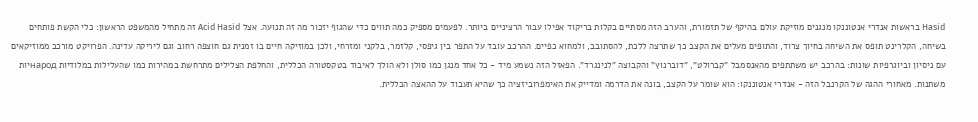Hasid בראשות אנדרי אנטוננקו מנגנים מוזיקת עולם בהיקף של תזמורת, והערב הזה מסתיים בקלות בריקוד אפילו עבור הרציניים ביותר. לפעמים מספיק כמה תווים כדי שהגוף יזכור מה זה תנועה. אצל Acid Hasid זה מתחיל מהמשפט הראשון: כלי הקשת פותחים בשיחה, הקלרינט תופס את השיחה בחיוך צרוד, והתופים מעלים את הקצב כך שתרצה ללכת, להסתובב, ולמחוא כפיים. ההרכב עובד על התפר בין גיפסי, קלזמר, בלקני ומזרחי, ולכן במוזיקה חיים בו זמנית גם חוצפה רחוב וגם ליריקה עדינה. הפרויקט מורכב ממוזיקאים עם ניסיון וביוגרפיות שונות: בהרכב יש משתתפים מהאנסמבל "קברולט", "דוברנוץ" והקבוצה "לנינגרד". הפאזל הזה נשמע מיד - כל אחד מנגן כמו סולן ולא הולך לאיבוד בטקסטורה הכללית, והחלפת הצלילים מתרחשת במהירות כמו שהעלילות במלודיות народיות משתנות. מאחורי ההגה של הקרנבל הזה - אנדרי אנטוננקו: הוא שומר על הקצב, בונה את הדרמה ומדייק את האימפרוביזציה כך שהיא תעבוד על ההאצה הכללית.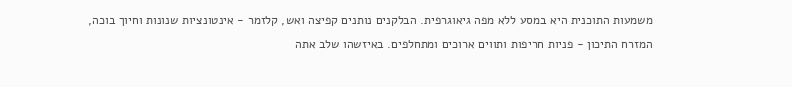משמעות התוכנית היא במסע ללא מפה גיאוגרפית. הבלקנים נותנים קפיצה ואש, קלזמר - אינטונציות שנונות וחיוך בוכה, המזרח התיכון - פניות חריפות ותווים ארוכים ומתחלפים. באיזשהו שלב אתה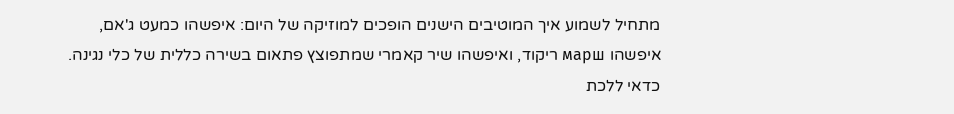מתחיל לשמוע איך המוטיבים הישנים הופכים למוזיקה של היום: איפשהו כמעט ג'אם, איפשהו марш ריקוד, ואיפשהו שיר קאמרי שמתפוצץ פתאום בשירה כללית של כלי נגינה. כדאי ללכת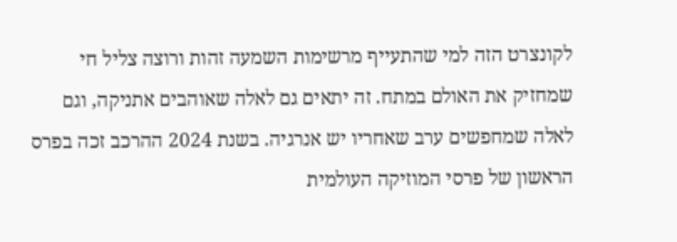לקונצרט הזה למי שהתעייף מרשימות השמעה זהות ורוצה צליל חי שמחזיק את האולם במתח. זה יתאים גם לאלה שאוהבים אתניקה, וגם לאלה שמחפשים ערב שאחריו יש אנרגיה. בשנת 2024 ההרכב זכה בפרס הראשון של פרסי המוזיקה העולמית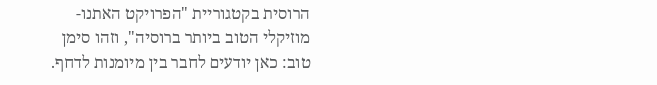הרוסית בקטגוריית "הפרויקט האתנו-מוזיקלי הטוב ביותר ברוסיה", וזהו סימן טוב: כאן יודעים לחבר בין מיומנות לדחף.